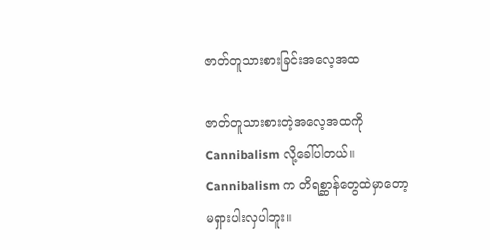ဇာတ်တူသားစားခြင်းအလေ့အထ

ဇာတ်တူသားစားတဲ့အလေ့အထကို Cannibalism လို့ခေါ်ပါတယ်။ Cannibalism က တိရစ္ဆာန်တွေထဲမှာတော့ မရှားပါးလှပါဘူး။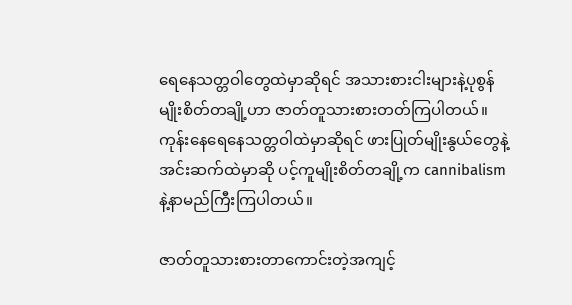ရေနေသတ္တဝါတွေထဲမှာဆိုရင် အသားစားငါးများနဲ့ပုစွန်မျိုးစိတ်တချို့ဟာ ဇာတ်တူသားစားတတ်ကြပါတယ်။ ကုန်းနေရေနေသတ္တဝါထဲမှာဆိုရင် ဖားပြုတ်မျိုးနွယ်တွေနဲ့ အင်းဆက်ထဲမှာဆို ပင့်ကူမျိုးစိတ်တချို့က cannibalism နဲ့နာမည်ကြီးကြပါတယ်။

ဇာတ်တူသားစားတာကောင်းတဲ့အကျင့်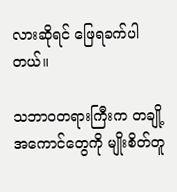လားဆိုရင် ဖြေရခက်ပါတယ်။

သဘာဝတရားကြီးက တချို့အကောင်တွေကို မျိုးစိတ်တူ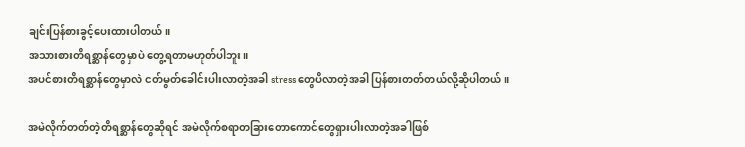ချင်းပြန်စားခွင့်ပေးထားပါတယ်။
အသားစားတိရစ္ဆာန်တွေမှာပဲ တွေ့ရတာမဟုတ်ပါဘူး။
အပင်စားတိရစ္ဆာန်တွေမှာလဲ ငတ်မွတ်ခေါင်းပါးလာတဲ့အခါ stress တွေပိလာတဲ့အခါ ပြန်စားတတ်တယ်လို့ဆိုပါတယ်။

အမဲလိုက်တတ်တဲ့တိရစ္ဆာန်တွေဆိုရင် အမဲလိုက်စရာတခြားတောကောင်တွေရှားပါးလာတဲ့အခါဖြစ်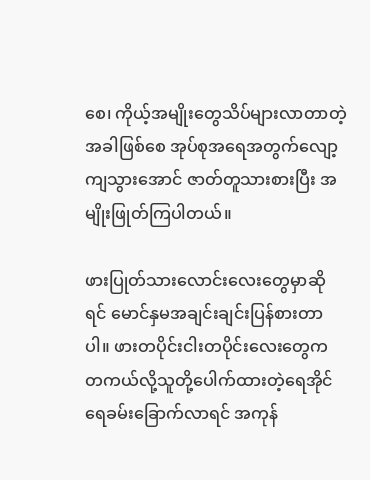စေ၊ ကိုယ့်အမျိုးတွေသိပ်များလာတာတဲ့အခါဖြစ်စေ အုပ်စုအရေအတွက်လျော့ကျသွားအောင် ဇာတ်တူသားစားပြီး အမျိုးဖြုတ်ကြပါတယ်။

ဖားပြုတ်သားလောင်းလေးတွေမှာဆိုရင် မောင်နှမအချင်းချင်းပြန်စားတာပါ။ ဖားတပိုင်းငါးတပိုင်းလေးတွေက တကယ်လို့သူတို့ပေါက်ထားတဲ့ရေအိုင် ရေခမ်းခြောက်လာရင် အကုန်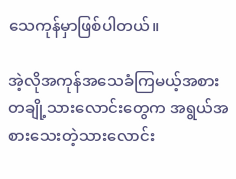သေကုန်မှာဖြစ်ပါတယ်။

အဲ့လိုအကုန်အသေခံကြမယ့်အစား တချို့သားလောင်းတွေက အရွယ်အစားသေးတဲ့သားလောင်း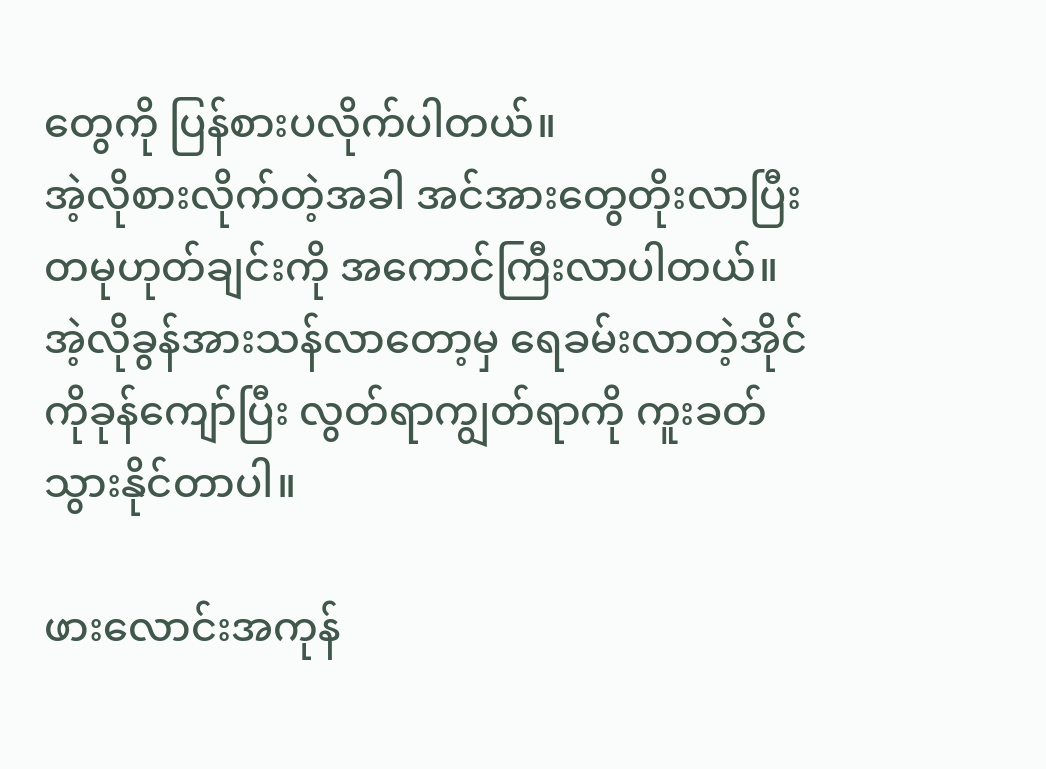တွေကို ပြန်စားပလိုက်ပါတယ်။
အဲ့လိုစားလိုက်တဲ့အခါ အင်အားတွေတိုးလာပြီး တမုဟုတ်ချင်းကို အကောင်ကြီးလာပါတယ်။ အဲ့လိုခွန်အားသန်လာတော့မှ ရေခမ်းလာတဲ့အိုင်ကိုခုန်ကျော်ပြီး လွတ်ရာကျွတ်ရာကို ကူးခတ်သွားနိုင်တာပါ။

ဖားလောင်းအကုန်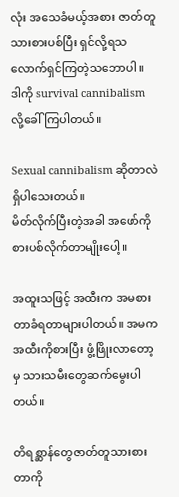လုံး အသေခံမယ့်အစား ဇာတ်တူသားစားပစ်ပြီး ရှင်လို့ရသလောက်ရှင်ကြတဲ့သဘောပါ။
ဒါကို survival cannibalism လို့ခေါ်ကြပါတယ်။

Sexual cannibalism ဆိုတာလဲရှိပါသေးတယ်။
မိတ်လိုက်ပြီးတဲ့အခါ အဖော်ကို စားပစ်လိုက်တာမျိုးပေါ့။

အထူးသဖြင့် အထီးက အမစားတာခံရတာများပါတယ်။ အမက အထီးကိုစားပြီး ဖွံ့ဖြိုးလာတော့မှ သားသမီးတွေဆက်မွေးပါတယ်။

တိရစ္ဆာန်တွေဇာတ်တူသားစားတာကို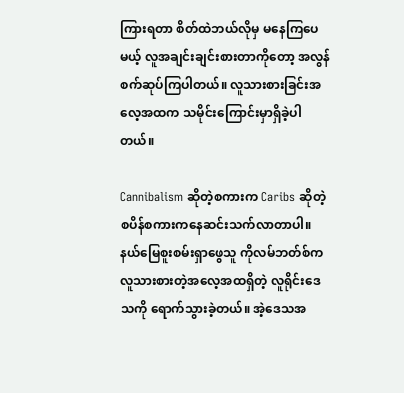ကြားရတာ စိတ်ထဲဘယ်လိုမှ မနေကြပေမယ့် လူအချင်းချင်းစားတာကိုတော့ အလွန်စက်ဆုပ်ကြပါတယ်။ လူသားစားခြင်းအလေ့အထက သမိုင်းကြောင်းမှာရှိခဲ့ပါတယ်။

Cannibalism ဆိုတဲ့စကားက Caribs ဆိုတဲ့စပိန်စကားကနေဆင်းသက်လာတာပါ။ နယ်မြေစူးစမ်းရှာဖွေသူ ကိုလမ်ဘတ်စ်က လူသားစားတဲ့အလေ့အထရှိတဲ့ လူရိုင်းဒေသကို ရောက်သွားခဲ့တယ်။ အဲ့ဒေသအ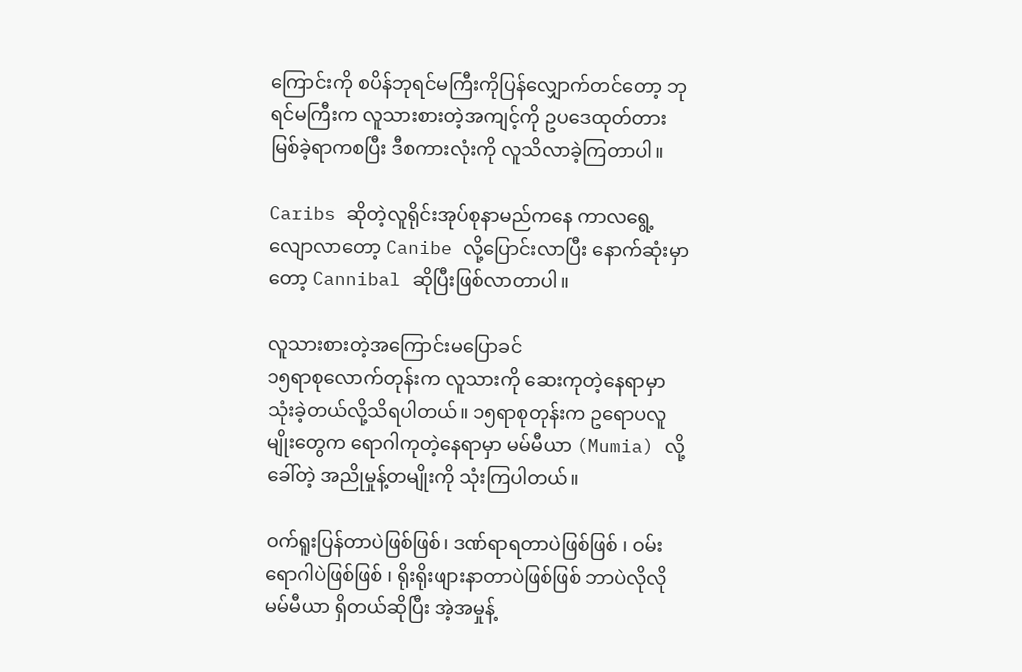ကြောင်းကို စပိန်ဘုရင်မကြီးကိုပြန်လျှောက်တင်တော့ ဘုရင်မကြီးက လူသားစားတဲ့အကျင့်ကို ဥပဒေထုတ်တားမြစ်ခဲ့ရာကစပြီး ဒီစကားလုံးကို လူသိလာခဲ့ကြတာပါ။

Caribs ဆိုတဲ့လူရိုင်းအုပ်စုနာမည်ကနေ ကာလရွေ့လျောလာတော့ Canibe လို့ပြောင်းလာပြီး နောက်ဆုံးမှာတော့ Cannibal ဆိုပြီးဖြစ်လာတာပါ။

လူသားစားတဲ့အကြောင်းမပြောခင်
၁၅ရာစုလောက်တုန်းက လူသားကို ဆေးကုတဲ့နေရာမှာသုံးခဲ့တယ်လို့သိရပါတယ်။ ၁၅ရာစုတုန်းက ဥရောပလူမျိုးတွေက ရောဂါကုတဲ့နေရာမှာ မမ်မီယာ (Mumia) လို့ခေါ်တဲ့ အညိုမှုန့်တမျိုးကို သုံးကြပါတယ်။

ဝက်ရူးပြန်တာပဲဖြစ်ဖြစ်၊ ဒဏ်ရာရတာပဲဖြစ်ဖြစ် ၊ ဝမ်းရောဂါပဲဖြစ်ဖြစ် ၊ ရိုးရိုးဖျားနာတာပဲဖြစ်ဖြစ် ဘာပဲလိုလို မမ်မီယာ ရှိတယ်ဆိုပြီး အဲ့အမှုန့်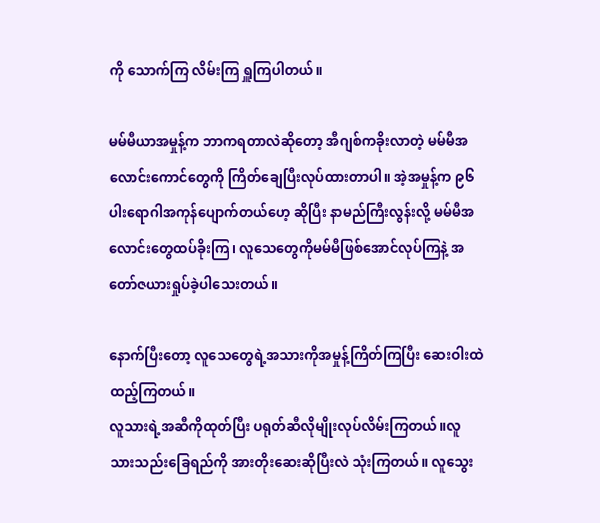ကို သောက်ကြ လိမ်းကြ ရှူကြပါတယ်။

မမ်မီယာအမှုန့်က ဘာကရတာလဲဆိုတော့ အီဂျစ်ကခိုးလာတဲ့ မမ်မီအလောင်းကောင်တွေကို ကြိတ်ချေပြီးလုပ်ထားတာပါ။ အဲ့အမှုန့်က ၉၆ပါးရောဂါအကုန်ပျောက်တယ်ဟေ့ ဆိုပြီး နာမည်ကြီးလွန်းလို့ မမ်မီအလောင်းတွေထပ်ခိုးကြ၊ လူသေတွေကိုမမ်မီဖြစ်အောင်လုပ်ကြနဲ့ အတော်ဇယားရှုပ်ခဲ့ပါသေးတယ်။

နောက်ပြီးတော့ လူသေတွေရဲ့အသားကိုအမှုန့်ကြိတ်ကြပြီး ဆေးဝါးထဲထည့်ကြတယ်။
လူသားရဲ့အဆီကိုထုတ်ပြီး ပရုတ်ဆီလိုမျိုးလုပ်လိမ်းကြတယ်။လူသားသည်းခြေရည်ကို အားတိုးဆေးဆိုပြီးလဲ သုံးကြတယ်။ လူသွေး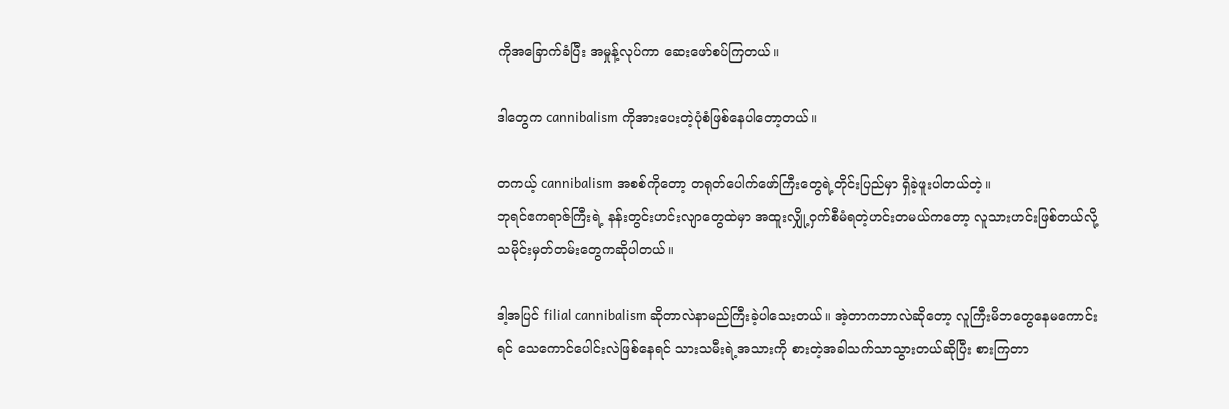ကိုအခြောက်ခံပြီး အမှုန့်လုပ်ကာ ဆေးဖော်စပ်ကြတယ်။

ဒါတွေက cannibalism ကိုအားပေးတဲ့ပုံစံဖြစ်နေပါတော့တယ်။

တကယ့် cannibalism အစစ်ကိုတော့ တရုတ်ပေါက်ဖော်ကြီးတွေရဲ့တိုင်းပြည်မှာ ရှိခဲ့ဖူးပါတယ်တဲ့။
ဘုရင်ဧကရာဇ်ကြီးရဲ့ နန်းတွင်းဟင်းလျာတွေထဲမှာ အထူးလျှို့ဝှက်စီမံရတဲ့ဟင်းတမယ်ကတော့ လူသားဟင်းဖြစ်တယ်လို့ သမိုင်းမှတ်တမ်းတွေကဆိုပါတယ်။

ဒါ့အပြင် filial cannibalism ဆိုတာလဲနာမည်ကြီးခဲ့ပါသေးတယ်။ အဲ့တာကဘာလဲဆိုတော့ လူကြီးမိဘတွေနေမကောင်းရင် သေကောင်ပေါင်းလဲဖြစ်နေရင် သားသမီးရဲ့အသားကို စားတဲ့အခါသက်သာသွားတယ်ဆိုပြီး စားကြတာ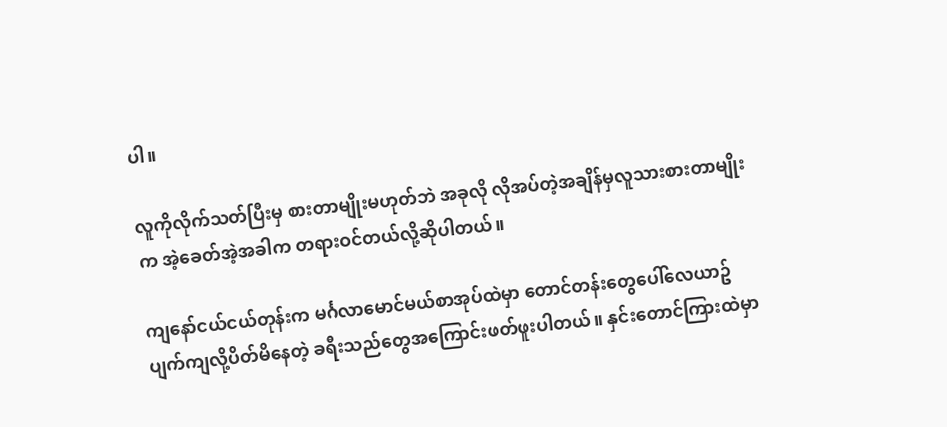ပါ။

လူကိုလိုက်သတ်ပြီးမှ စားတာမျိုးမဟုတ်ဘဲ အခုလို လိုအပ်တဲ့အချိန်မှလူသားစားတာမျိုးက အဲ့ခေတ်အဲ့အခါက တရားဝင်တယ်လို့ဆိုပါတယ်။

ကျနော်ငယ်ငယ်တုန်းက မင်္ဂလာမောင်မယ်စာအုပ်ထဲမှာ တောင်တန်းတွေပေါ်လေယာဥ်ပျက်ကျလို့ပိတ်မိနေတဲ့ ခရီးသည်တွေအကြောင်းဖတ်ဖူးပါတယ်။ နှင်းတောင်ကြားထဲမှာ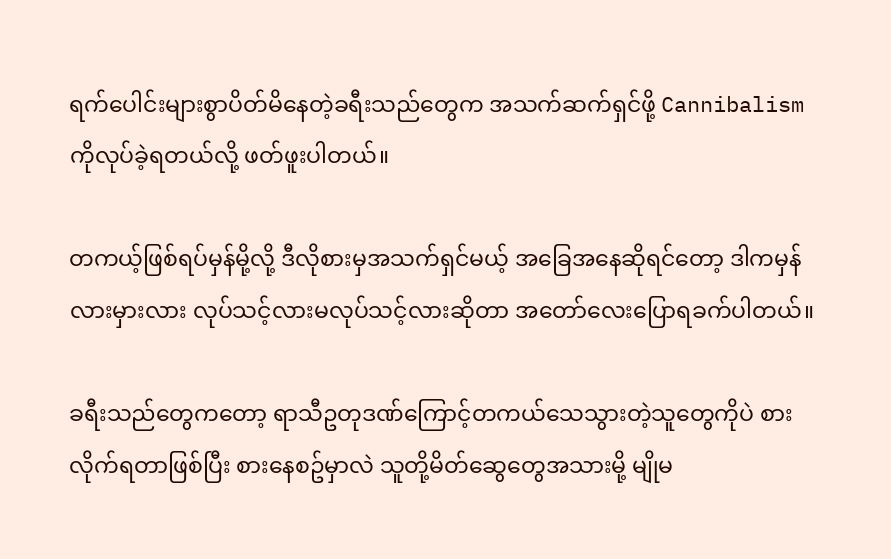ရက်ပေါင်းများစွာပိတ်မိနေတဲ့ခရီးသည်တွေက အသက်ဆက်ရှင်ဖို့ Cannibalism ကိုလုပ်ခဲ့ရတယ်လို့ ဖတ်ဖူးပါတယ်။

တကယ့်ဖြစ်ရပ်မှန်မို့လို့ ဒီလိုစားမှအသက်ရှင်မယ့် အခြေအနေဆိုရင်တော့ ဒါကမှန်လားမှားလား လုပ်သင့်လားမလုပ်သင့်လားဆိုတာ အတော်လေးပြောရခက်ပါတယ်။

ခရီးသည်တွေကတော့ ရာသီဥတုဒဏ်ကြောင့်တကယ်သေသွားတဲ့သူတွေကိုပဲ စားလိုက်ရတာဖြစ်ပြီး စားနေစဥ်မှာလဲ သူတို့မိတ်ဆွေတွေအသားမို့ မျိုမ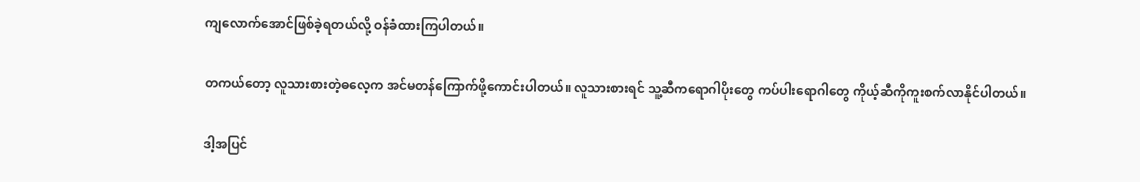ကျလောက်အောင်ဖြစ်ခဲ့ရတယ်လို့ ဝန်ခံထားကြပါတယ်။

တကယ်တော့ လူသားစားတဲ့ဓလေ့က အင်မတန်ကြောက်ဖို့ကောင်းပါတယ်။ လူသားစားရင် သူ့ဆီကရောဂါပိုးတွေ ကပ်ပါးရောဂါတွေ ကိုယ့်ဆီကိုကူးစက်လာနိုင်ပါတယ်။

ဒါ့အပြင်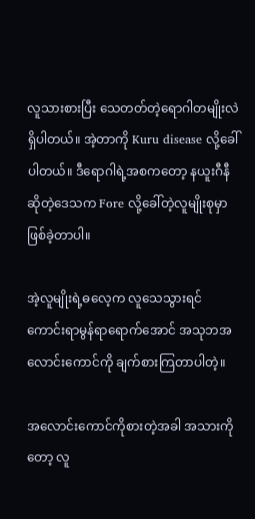လူသားစားပြီး သေတတ်တဲ့ရောဂါတမျိုးလဲရှိပါတယ်။ အဲ့တာကို Kuru disease လို့ခေါ်ပါတယ်။ ဒီရောဂါရဲ့အစကတော့ နယူးဂီနီဆိုတဲ့ဒေသက Fore လို့ခေါ်တဲ့လူမျိုးစုမှာဖြစ်ခဲ့တာပါ။

အဲ့လူမျိုးရဲ့ဓလေ့က လူသေသွားရင် ကောင်းရာမွန်ရာရောက်အောင် အသုဘအလောင်းကောင်ကို ချက်စားကြတာပါတဲ့။

အလောင်းကောင်ကိုစားတဲ့အခါ အသားကိုတော့ လူ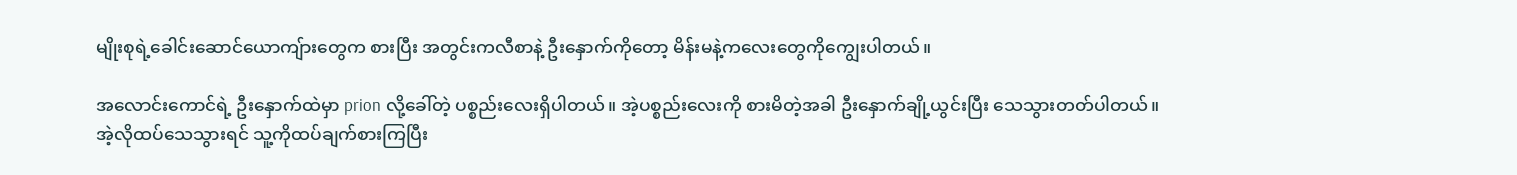မျိုးစုရဲ့ခေါင်းဆောင်ယောကျ်ားတွေက စားပြီး အတွင်းကလီစာနဲ့ ဦးနှောက်ကိုတော့ မိန်းမနဲ့ကလေးတွေကိုကျွေးပါတယ်။

အလောင်းကောင်ရဲ့ ဦးနှောက်ထဲမှာ prion လို့ခေါ်တဲ့ ပစ္စည်းလေးရှိပါတယ်။ အဲ့ပစ္စည်းလေးကို စားမိတဲ့အခါ ဦးနှောက်ချို့ယွင်းပြီး သေသွားတတ်ပါတယ်။
အဲ့လိုထပ်သေသွားရင် သူ့ကိုထပ်ချက်စားကြပြီး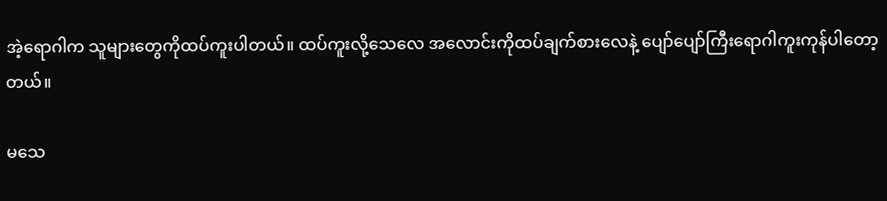အဲ့ရောဂါက သူများတွေကိုထပ်ကူးပါတယ်။ ထပ်ကူးလို့သေလေ အလောင်းကိုထပ်ချက်စားလေနဲ့ ပျော်ပျော်ကြီးရောဂါကူးကုန်ပါတော့တယ်။

မသေ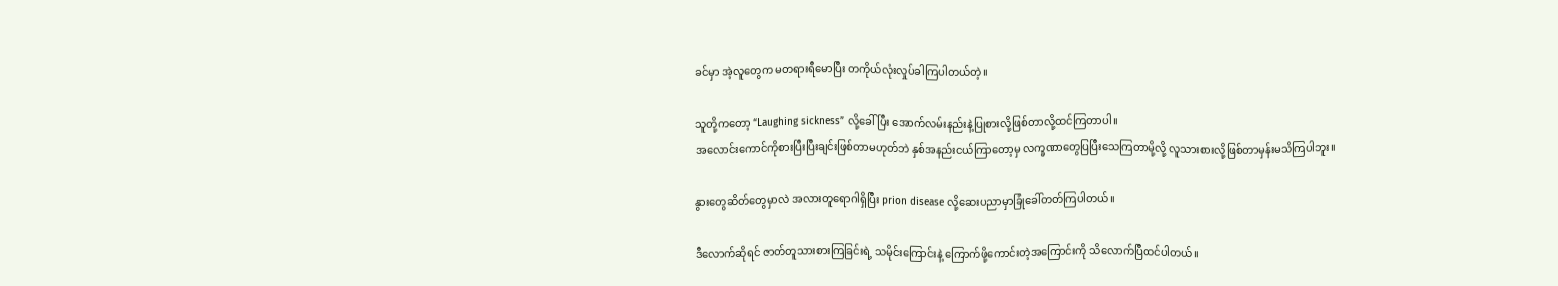ခင်မှာ အဲ့လူတွေက မတရားရီမောပြီး တကိုယ်လုံးလှုပ်ခါကြပါတယ်တဲ့။

သူတို့ကတော့ “Laughing sickness” လို့ခေါ်ပြီး အောက်လမ်းနည်းနဲ့ပြုစားလို့ဖြစ်တာလို့ထင်ကြတာပါ။
အလောင်းကောင်ကိုစားပြီးပြီးချင်းဖြစ်တာမဟုတ်ဘဲ နှစ်အနည်းငယ်ကြာတော့မှ လက္ခဏာတွေပြပြီးသေကြတာမို့လို့ လူသားစားလို့ဖြစ်တာမှန်းမသိကြပါဘူး။

နွားတွေဆိတ်တွေမှာလဲ အလားတူရောဂါရှိပြီး prion disease လို့ဆေးပညာမှာခြုံခေါ်တတ်ကြပါတယ်။

ဒီလောက်ဆိုရင် ဇာတ်တူသားစားကြခြင်းရဲ့ သမိုင်းကြောင်းနဲ့ ကြောက်ဖို့ကောင်းတဲ့အကြောင်းကို သိလောက်ပြီထင်ပါတယ်။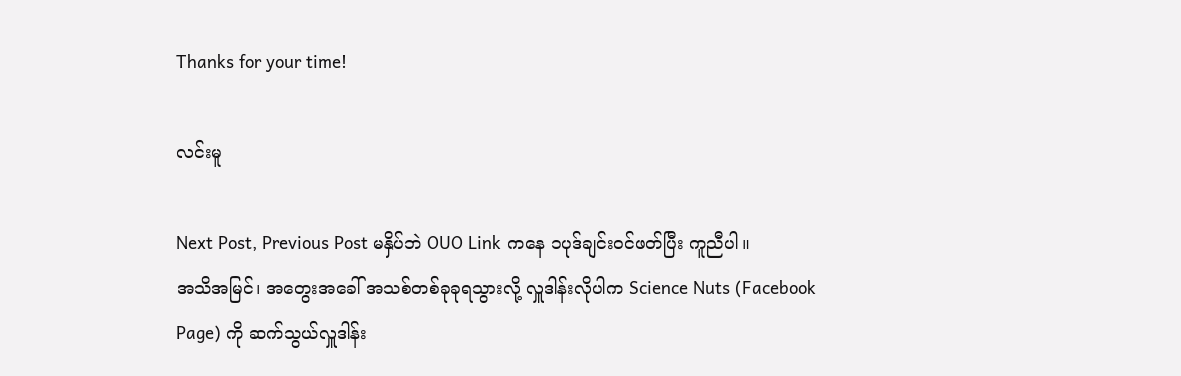Thanks for your time!

လင်းမူ

Next Post, Previous Post မနှိပ်ဘဲ OUO Link ကနေ ၁ပုဒ်ချင်းဝင်ဖတ်ပြီး ကူညီပါ။
အသိအမြင်၊ အတွေးအခေါ် အသစ်တစ်ခုခုရသွားလို့ လှူဒါန်းလိုပါက Science Nuts (Facebook Page) ကို ဆက်သွယ်လှူဒါန်း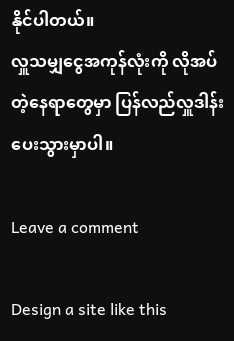နိုင်ပါတယ်။
လှူသမျှငွေအကုန်လုံးကို လိုအပ်တဲ့နေရာတွေမှာ ပြန်လည်လှူဒါန်းပေးသွားမှာပါ။

Leave a comment

Design a site like this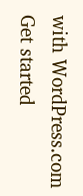with WordPress.com
Get started